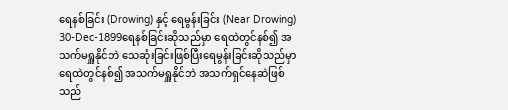ရေနစ်ခြင်း (Drowing) နှင့် ရေမွန်းခြင်း (Near Drowing)
30-Dec-1899ရေနစ်ခြင်းဆိုသည်မှာ ရေထဲတွင်နစ်၍ အသက်မရှူနိုင်ဘဲ သေဆုံးခြင်းဖြစ်ပြီးရေမွန်းခြင်းဆိုသည်မှာ ရေထဲတွင်နစ်၍ အသက်မရှူနိုင်ဘဲ အသက်ရှင်နေဆဲဖြစ်သည်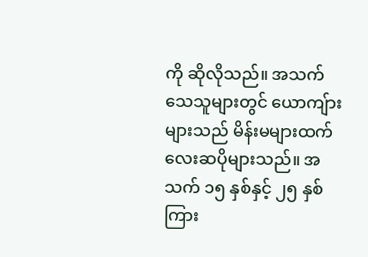ကို ဆိုလိုသည်။ အသက်သေသူများတွင် ယောကျ်ားများသည် မိန်းမများထက်လေးဆပိုများသည်။ အသက် ၁၅ နှစ်နှင့် ၂၅ နှစ်ကြား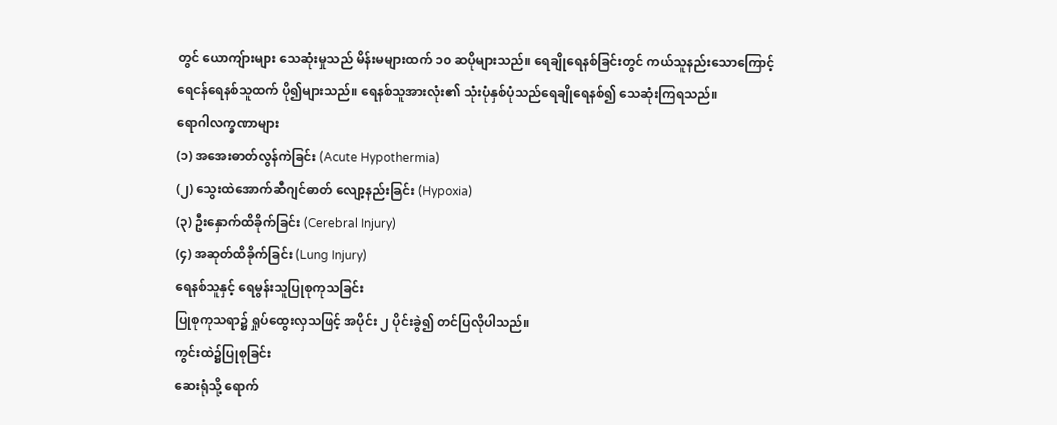တွင် ယောကျ်ားများ သေဆုံးမှုသည် မိန်းမများထက် ၁၀ ဆပိုများသည်။ ရေချိုရေနစ်ခြင်းတွင် ကယ်သူနည်းသောကြောင့်
ရေငန်ရေနစ်သူထက် ပို၍များသည်။ ရေနစ်သူအားလုံး၏ သုံးပုံနှစ်ပုံသည်ရေချိုရေနစ်၍ သေဆုံးကြရသည်။
ရောဂါလက္ခဏာများ
(၁) အအေးဓာတ်လွန်ကဲခြင်း (Acute Hypothermia)
(၂) သွေးထဲအောက်ဆီဂျင်ဓာတ် လျော့နည်းခြင်း (Hypoxia)
(၃) ဦးနှောက်ထိခိုက်ခြင်း (Cerebral Injury)
(၄) အဆုတ်ထိခိုက်ခြင်း (Lung Injury)
ရေနစ်သူနှင့် ရေမွန်းသူပြုစုကုသခြင်း
ပြုစုကုသရာ၌ ရှုပ်ထွေးလှသဖြင့် အပိုင်း ၂ ပိုင်းခွဲ၍ တင်ပြလိုပါသည်။
ကွင်းထဲ၌ပြုစုခြင်း
ဆေးရုံသို့ ရောက်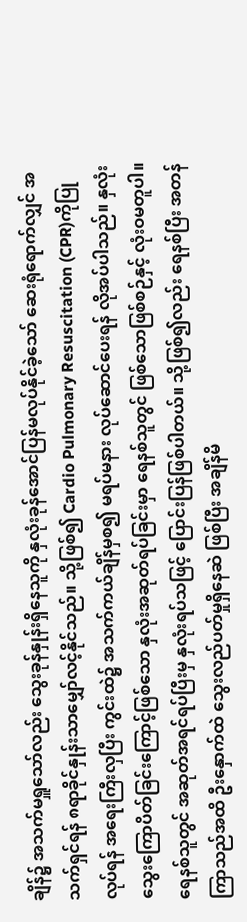ချိန်၌ အသက်မရှူသော်လည်း သွေးခုန်နှုန်းရှိနေသူကို နှလုံးခုန်အောင်ပြန်မလုပ်နိုင်ခဲ့သော် ဆေးရုံရောက်လျှင် အသက်ရှင်ရန် ၈ရာခိုင်နှုန်းသာမျှော်လင့်နိုင်သည်။ သို့ဖြစ်၍ Cardio Pulmonary Resuscitation (CPR)ကိုပြုလုပ်ရန် အရေးကြီးလှပြီး ကွင်းထဲ၌ အသက်ကယ်ချိန်မှစ၍ မရပ်မနား လုပ်ဆောင်ပေးရန် လိုအပ်ပါသည်။ နှလုံးသွေးကြောပိတ်ခြင်းကြောင့်ဖြစ်သော နှလုံးအဆုတ်ရပ်ခြင်းမှာ ရေနစ်သူတွင် ဖြစ်သောဖြစ်စဉ်နှင့် လုံးဝမတူပါ။ ရေနစ်သူတွင် အဆုတ်အရင်ရပ်ပြီးမှ နှလုံးရပ်သဖြင့် ပြောင်းပြန်ဖြစ်ပါတယ်။ သို့ဖြစ်၍လည်း ရေနစ်ပြီး အတန်ကြာသည်အထိ ဦးနှောက်ထဲ သွေးလည်ပတ်မှုရှိနေဆဲ ဖြစ်ပြီး အချိန်မိ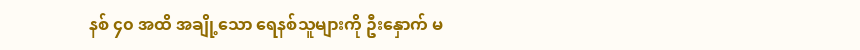နစ် ၄၀ အထိ အချို့သော ရေနစ်သူများကို ဦးနှောက် မ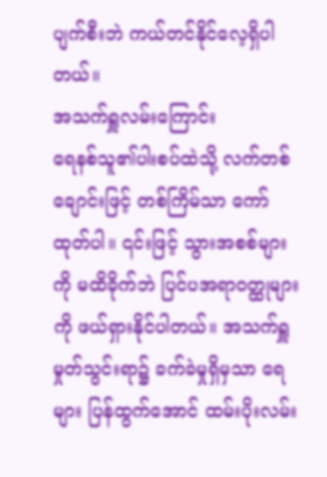ပျက်စီးဘဲ ကယ်တင်နိုင်လေ့ရှိပါတယ်။
အသက်ရှူလမ်းကြောင်း
ရေနစ်သူ၏ပါးစပ်ထဲသို့ လက်တစ်ချောင်းဖြင့် တစ်ကြိမ်သာ ကော်ထုတ်ပါ။ ၎င်းဖြင့် သွားအစစ်များကို မထိခိုက်ဘဲ ပြင်ပအရာဝတ္ထုများကို ဖယ်ရှားနိုင်ပါတယ်။ အသက်ရှူမှုတ်သွင်းရာ၌ ခက်ခဲမှုရှိမှသာ ရေများ ပြန်ထွက်အောင် ထမ်းပိုးလမ်း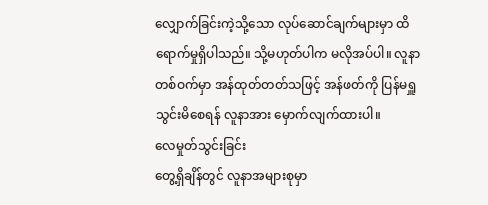လျှောက်ခြင်းကဲ့သို့သော လုပ်ဆောင်ချက်များမှာ ထိရောက်မှုရှိပါသည်။ သို့မဟုတ်ပါက မလိုအပ်ပါ။ လူနာတစ်ဝက်မှာ အန်ထုတ်တတ်သဖြင့် အန်ဖတ်ကို ပြန်မရှူသွင်းမိစေရန် လူနာအား မှောက်လျက်ထားပါ။
လေမှုတ်သွင်းခြင်း
တွေ့ရှိချိန်တွင် လူနာအများစုမှာ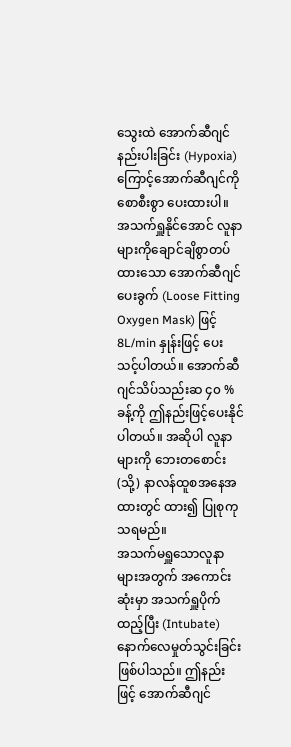သွေးထဲ အောက်ဆီဂျင်နည်းပါးခြင်း (Hypoxia) ကြောင့်အောက်ဆီဂျင်ကို စောစီးစွာ ပေးထားပါ။ အသက်ရှူနိုင်အောင် လူနာများကိုချောင်ချိစွာတပ်ထားသော အောက်ဆီဂျင်ပေးခွက် (Loose Fitting Oxygen Mask) ဖြင့် 8L/min နှုန်းဖြင့် ပေးသင့်ပါတယ်။ အောက်ဆီဂျင်သိပ်သည်းဆ ၄၀ % ခန့်ကို ဤနည်းဖြင့်ပေးနိုင်ပါတယ်။ အဆိုပါ လူနာများကို ဘေးတစောင်း (သို့) နာလန်ထူစအနေအထားတွင် ထား၍ ပြုစုကုသရမည်။
အသက်မရှူသောလူနာများအတွက် အကောင်းဆုံးမှာ အသက်ရှူပိုက်ထည့်ပြီး (Intubate) နောက်လေမှုတ်သွင်းခြင်း ဖြစ်ပါသည်။ ဤနည်းဖြင့် အောက်ဆီဂျင်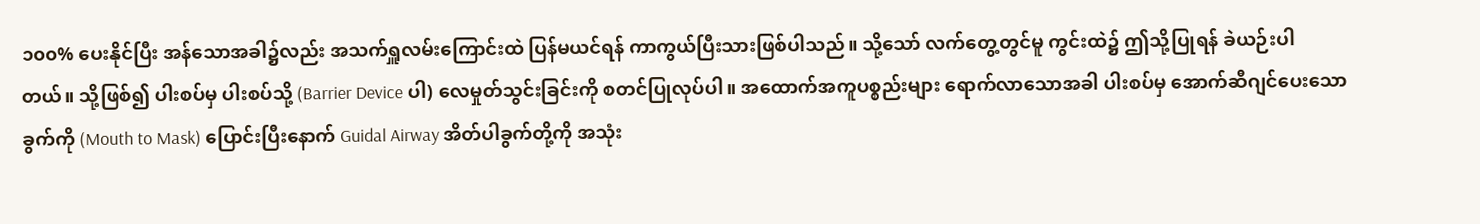၁၀၀% ပေးနိုင်ပြီး အန်သောအခါ၌လည်း အသက်ရှူလမ်းကြောင်းထဲ ပြန်မယင်ရန် ကာကွယ်ပြီးသားဖြစ်ပါသည်။ သို့သော် လက်တွေ့တွင်မူ ကွင်းထဲ၌ ဤသို့ပြုရန် ခဲယဉ်းပါတယ်။ သို့ဖြစ်၍ ပါးစပ်မှ ပါးစပ်သို့ (Barrier Device ပါ) လေမှုတ်သွင်းခြင်းကို စတင်ပြုလုပ်ပါ။ အထောက်အကူပစ္စည်းများ ရောက်လာသောအခါ ပါးစပ်မှ အောက်ဆီဂျင်ပေးသောခွက်ကို (Mouth to Mask) ပြောင်းပြီးနောက် Guidal Airway အိတ်ပါခွက်တို့ကို အသုံး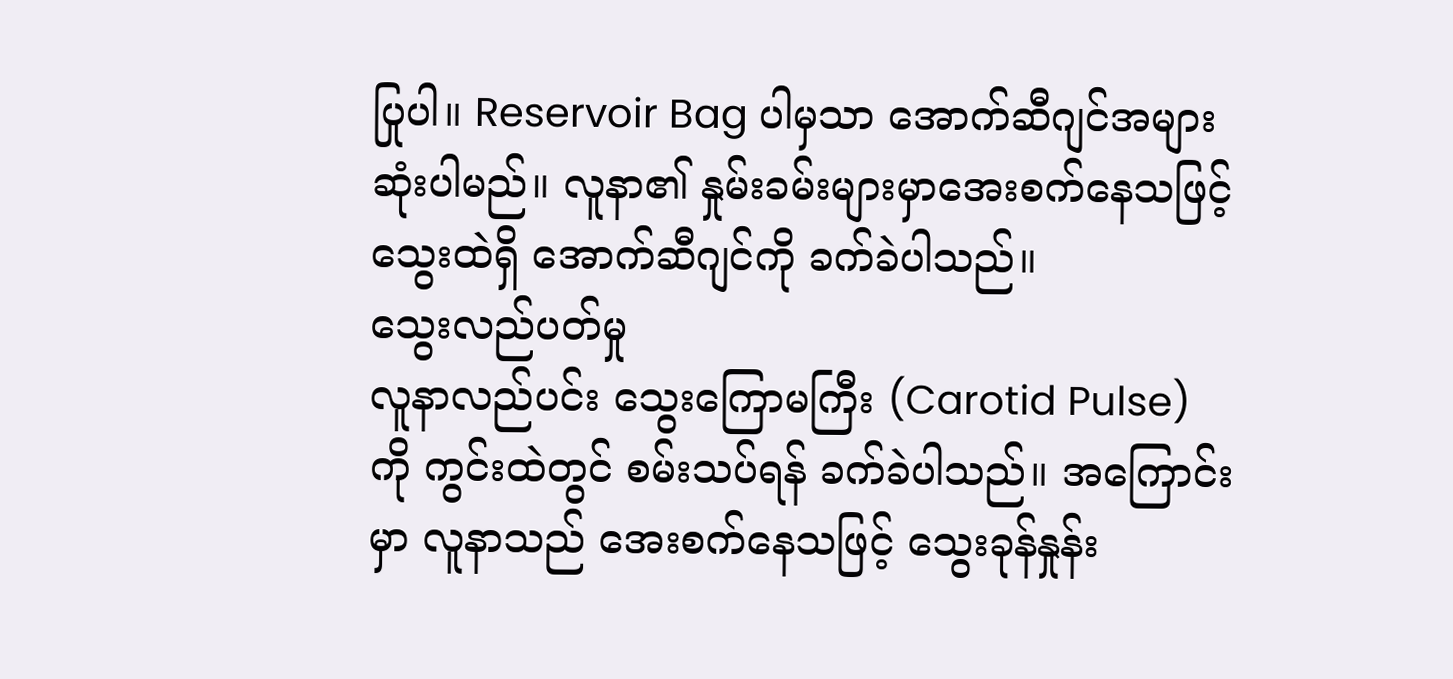ပြုပါ။ Reservoir Bag ပါမှသာ အောက်ဆီဂျင်အများဆုံးပါမည်။ လူနာ၏ နှုမ်းခမ်းများမှာအေးစက်နေသဖြင့် သွေးထဲရှိ အောက်ဆီဂျင်ကို ခက်ခဲပါသည်။
သွေးလည်ပတ်မှု
လူနာလည်ပင်း သွေးကြောမကြီး (Carotid Pulse) ကို ကွင်းထဲတွင် စမ်းသပ်ရန် ခက်ခဲပါသည်။ အကြောင်းမှာ လူနာသည် အေးစက်နေသဖြင့် သွေးခုန်နှုန်း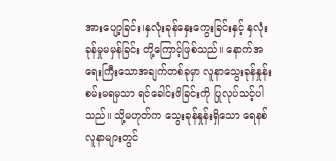အားပျော့ခြင်း၊နှလုံးခုန်နှေးကွေးခြင်းနှင့် နှလုံးခုန်မှုမမှန်ခြင်း တို့ကြောင့်ဖြစ်သည်။ နောက်အရေးကြီးသောအချက်တစ်ခုမှာ လူနာသွေးခုန်နှုန်းစမ်းမရမှသာ ရင်ခေါင်းဖိခြင်းကို ပြုလုပ်သင့်ပါသည်။ သို့မဟုတ်က သွေးခုန်နှုန်းရှိသော ရေနစ်လူနာများတွင်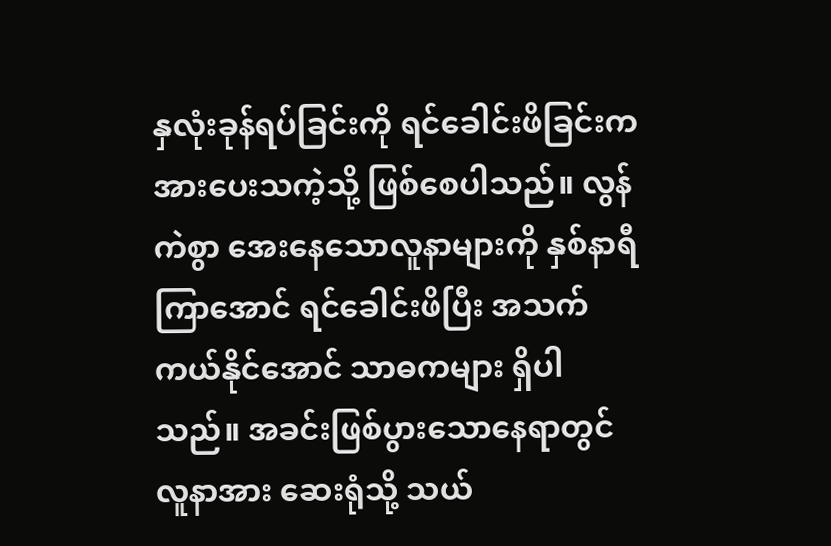နှလုံးခုန်ရပ်ခြင်းကို ရင်ခေါင်းဖိခြင်းက အားပေးသကဲ့သို့ ဖြစ်စေပါသည်။ လွန်ကဲစွာ အေးနေသောလူနာများကို နှစ်နာရီကြာအောင် ရင်ခေါင်းဖိပြီး အသက်ကယ်နိုင်အောင် သာဓကများ ရှိပါသည်။ အခင်းဖြစ်ပွားသောနေရာတွင် လူနာအား ဆေးရုံသို့ သယ်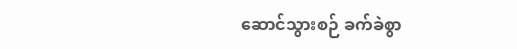ဆောင်သွားစဉ် ခက်ခဲစွာ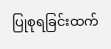ပြုစုရခြင်းထက်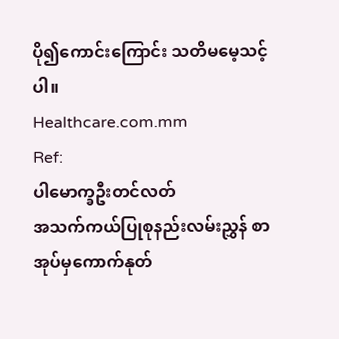ပို၍ကောင်းကြောင်း သတိမမေ့သင့်ပါ။
Healthcare.com.mm
Ref:
ပါမောက္ခဦးတင်လတ်
အသက်ကယ်ပြုစုနည်းလမ်းညွှန် စာအုပ်မှကောက်နုတ်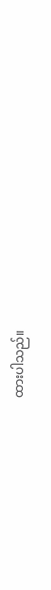ထားပါသည်။